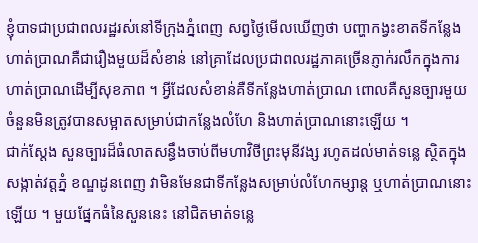ខ្ញុំបាទជាប្រជាពលរដ្ឋរស់នៅទីក្រុងភ្នំពេញ សព្វថ្ងៃមើលឃើញថា បញ្ហាកង្វះខាតទីកន្លែងហាត់ប្រាណគឺជារឿងមួយដ៏សំខាន់ នៅគ្រាដែលប្រជាពលរដ្ឋភាគច្រើនភ្ញាក់រលឹកក្នុងការហាត់ប្រាណដើម្បីសុខភាព ។ អ្វីដែលសំខាន់គឺទីកន្លែងហាត់ប្រាណ ពោលគឺសួនច្បារមួយចំនួនមិនត្រូវបានសម្អាតសម្រាប់ជាកន្លែងលំហែ និងហាត់ប្រាណនោះឡើយ ។
ជាក់ស្តែង សួនច្បារដ៏ធំលាតសន្ធឹងចាប់ពីមហាវិថីព្រះមុនីវង្ស រហូតដល់មាត់ទន្លេ ស្ថិតក្នុងសង្កាត់វត្តភ្នំ ខណ្ឌដូនពេញ វាមិនមែនជាទីកន្លែងសម្រាប់លំហែកម្សាន្ត ឬហាត់ប្រាណនោះឡើយ ។ មួយផ្នែកធំនៃសួននេះ នៅជិតមាត់ទន្លេ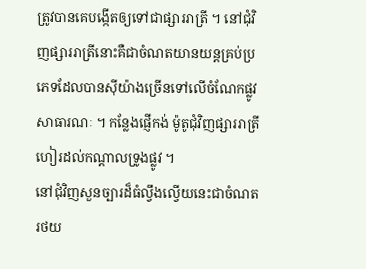ត្រូវបានគេបង្កើតឲ្យទៅជាផ្សាររាត្រី ។ នៅជុំវិញផ្សាររាត្រីនោះគឺជាចំណតយានយន្តគ្រប់ប្រភេទដែលបានស៊ីយ៉ាងច្រើនទៅលើចំណែកផ្លូវសាធារណៈ ។ កន្លែងផ្ញើកង់ ម៉ូតូជុំវិញផ្សាររាត្រីហៀរដល់កណ្តាលទ្រូងផ្លូវ ។
នៅជុំវិញសួនច្បារដ៏ធំល្វឹងល្វើយនេះជាចំណតរថយ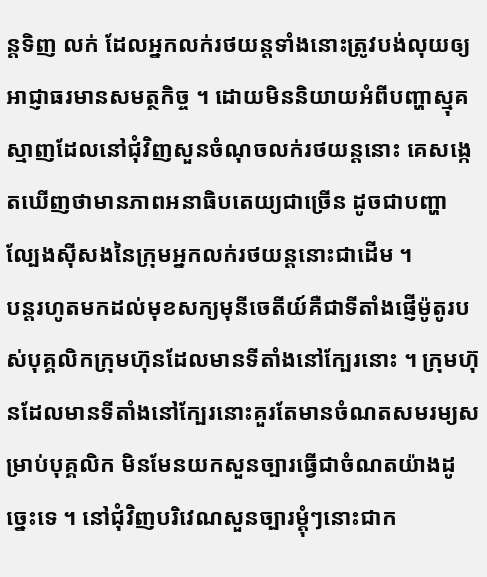ន្តទិញ លក់ ដែលអ្នកលក់រថយន្តទាំងនោះត្រូវបង់លុយឲ្យអាជ្ញាធរមានសមត្ថកិច្ច ។ ដោយមិននិយាយអំពីបញ្ហាស្មុគស្មាញដែលនៅជុំវិញសួនចំណុចលក់រថយន្តនោះ គេសង្កេតឃើញថាមានភាពអនាធិបតេយ្យជាច្រើន ដូចជាបញ្ហាល្បែងស៊ីសងនៃក្រុមអ្នកលក់រថយន្តនោះជាដើម ។
បន្តរហូតមកដល់មុខសក្យមុនីចេតីយ៍គឺជាទីតាំងផ្ញើម៉ូតូរបស់បុគ្គលិកក្រុមហ៊ុនដែលមានទីតាំងនៅក្បែរនោះ ។ ក្រុមហ៊ុនដែលមានទីតាំងនៅក្បែរនោះគួរតែមានចំណតសមរម្យសម្រាប់បុគ្គលិក មិនមែនយកសួនច្បារធ្វើជាចំណតយ៉ាងដូច្នេះទេ ។ នៅជុំវិញបរិវេណសួនច្បារម្តុំៗនោះជាក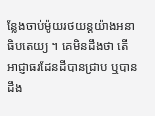ន្លែងចាប់ម៉ូយរថយន្តយ៉ាងអនាធិបតេយ្យ ។ គេមិនដឹងថា តើ អាជ្ញាធរដែនដីបានជ្រាប ឬបានដឹង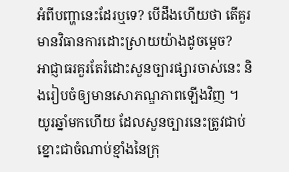អំពីបញ្ហានេះដែរឬទេ? បើដឹងហើយថា តើគួរមានវិធានការដោះស្រាយយ៉ាងដូចម្តេច?
អាជ្ញាធរគួរតែរំដោះសួនច្បារផ្សារចាស់នេះ និងរៀបចំឲ្យមានសោភណ្ឌភាពឡើងវិញ ។ យូរឆ្នាំមកហើយ ដែលសួនច្បារនេះត្រូវជាប់ខ្នោះជាចំណាប់ខ្មាំងនៃក្រុ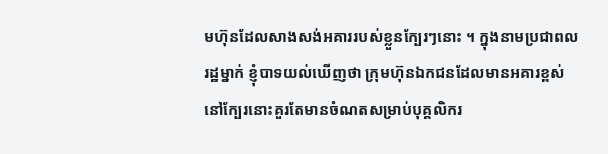មហ៊ុនដែលសាងសង់អគាររបស់ខ្លួនក្បែរៗនោះ ។ ក្នុងនាមប្រជាពលរដ្ឋម្នាក់ ខ្ញុំបាទយល់ឃើញថា ក្រុមហ៊ុនឯកជនដែលមានអគារខ្ពស់នៅក្បែរនោះគួរតែមានចំណតសម្រាប់បុគ្គលិករ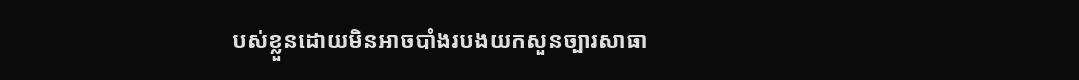បស់ខ្លួនដោយមិនអាចបាំងរបងយកសួនច្បារសាធា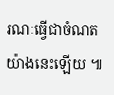រណៈធ្វើជាចំណតយ៉ាងនេះឡើយ ៕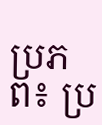ប្រភព៖ ប្រ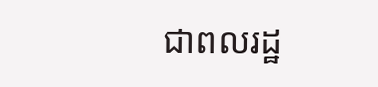ជាពលរដ្ឋ